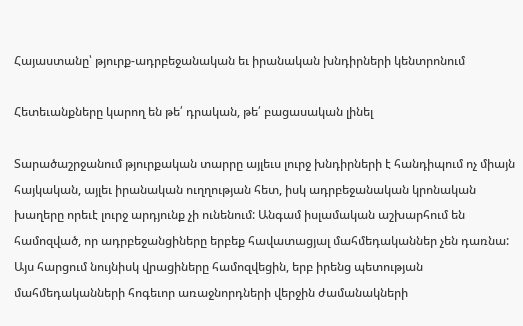Հայաստանը՝ թյուրք-ադրբեջանական եւ իրանական խնդիրների կենտրոնում

Հետեւանքները կարող են թե՛ դրական, թե՛ բացասական լինել

Տարածաշրջանում թյուրքական տարրը այլեւս լուրջ խնդիրների է հանդիպում ոչ միայն հայկական, այլեւ իրանական ուղղության հետ, իսկ ադրբեջանական կրոնական խաղերը որեւէ լուրջ արդյունք չի ունենում: Անգամ իսլամական աշխարհում են համոզված, որ ադրբեջանցիները երբեք հավատացյալ մահմեդականներ չեն դառնա: Այս հարցում նույնիսկ վրացիները համոզվեցին, երբ իրենց պետության մահմեդականների հոգեւոր առաջնորդների վերջին ժամանակների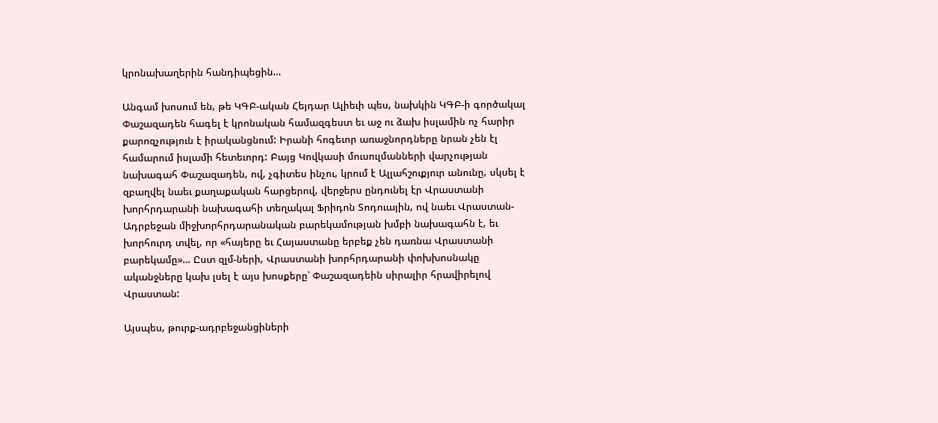կրոնախաղերին հանդիպեցին…

Անգամ խոսում են, թե ԿԳԲ-ական Հեյդար Ալիեւի պես, նախկին ԿԳԲ-ի գործակալ Փաշազադեն հագել է կրոնական համազգեստ եւ աջ ու ձախ իսլամին ոչ հարիր քարոզչություն է իրականցնում: Իրանի հոգեւոր առաջնորդները նրան չեն էլ համարում իսլամի հետեւորդ: Բայց Կովկասի մուսուլմանների վարչության նախագահ Փաշազադեն, ով, չգիտես ինչու, կրում է Ալլահշուքյուր անունը, սկսել է զբաղվել նաեւ քաղաքական հարցերով, վերջերս ընդունել էր Վրաստանի խորհրդարանի նախագահի տեղակալ Ֆրիդոն Տոդուային, ով նաեւ Վրաստան-Ադրբեջան միջխորհրդարանական բարեկամության խմբի նախագահն է, եւ խորհուրդ տվել, որ «հայերը եւ Հայաստանը երբեք չեն դառնա Վրաստանի բարեկամը»… Ըստ զլմ-ների, Վրաստանի խորհրդարանի փոխխոսնակը ականջները կախ լսել է այս խոսքերը՝ Փաշազադեին սիրալիր հրավիրելով Վրաստան:

Այսպես, թուրք-ադրբեջանցիների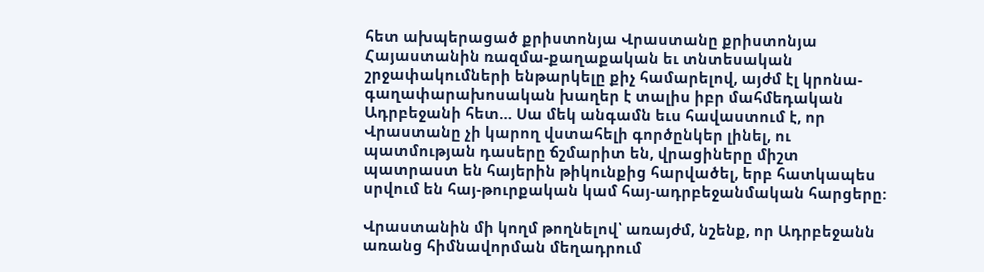հետ ախպերացած քրիստոնյա Վրաստանը քրիստոնյա Հայաստանին ռազմա-քաղաքական եւ տնտեսական շրջափակումների ենթարկելը քիչ համարելով, այժմ էլ կրոնա-գաղափարախոսական խաղեր է տալիս իբր մահմեդական Ադրբեջանի հետ… Սա մեկ անգամն եւս հավաստում է, որ Վրաստանը չի կարող վստահելի գործընկեր լինել, ու պատմության դասերը ճշմարիտ են, վրացիները միշտ պատրաստ են հայերին թիկունքից հարվածել, երբ հատկապես սրվում են հայ-թուրքական կամ հայ-ադրբեջանմական հարցերը:

Վրաստանին մի կողմ թողնելով՝ առայժմ, նշենք, որ Ադրբեջանն առանց հիմնավորման մեղադրում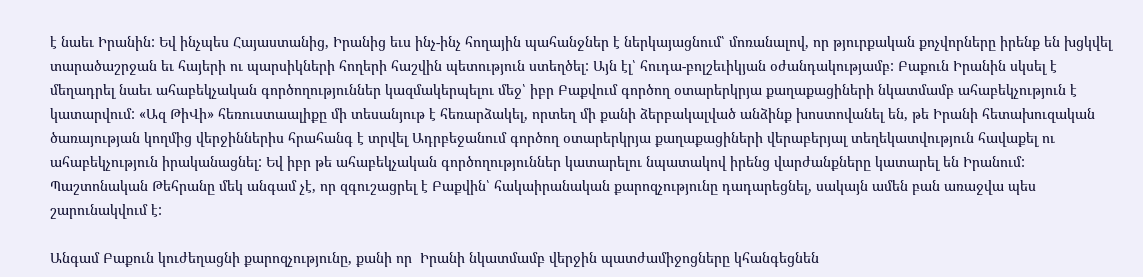է նաեւ Իրանին: Եվ ինչպես Հայաստանից, Իրանից եւս ինչ-ինչ հողային պահանջներ է ներկայացնում՝ մոռանալով, որ թյուրքական քոչվորները իրենք են խցկվել տարածաշրջան եւ հայերի ու պարսիկների հողերի հաշվին պետություն ստեղծել: Այն էլ՝ հուդա-բոլշեւիկյան օժանդակությամբ: Բաքուն Իրանին սկսել է մեղադրել նաեւ ահաբեկչական գործողություններ կազմակերպելու մեջ՝ իբր Բաքվում գործող օտարերկրյա քաղաքացիների նկատմամբ ահաբեկչություն է կատարվում: «Ազ ԹիՎի» հեռուստաալիքը մի տեսանյութ է հեռարձակել, որտեղ մի քանի ձերբակալված անձինք խոստովանել են, թե Իրանի հետախուզական ծառայության կողմից վերջիններիս հրահանգ է տրվել Ադրբեջանում գործող օտարերկրյա քաղաքացիների վերաբերյալ տեղեկատվություն հավաքել ու ահաբեկչություն իրականացնել: Եվ իբր թե ահաբեկչական գործողություններ կատարելու նպատակով իրենց վարժանքները կատարել են Իրանում: Պաշտոնական Թեհրանը մեկ անգամ չէ, որ զգուշացրել է Բաքվին՝ հակաիրանական քարոզչությունը դադարեցնել, սակայն ամեն բան առաջվա պես շարունակվում է:

Անգամ Բաքուն կուժեղացնի քարոզչությունը, քանի որ  Իրանի նկատմամբ վերջին պատժամիջոցները կհանգեցնեն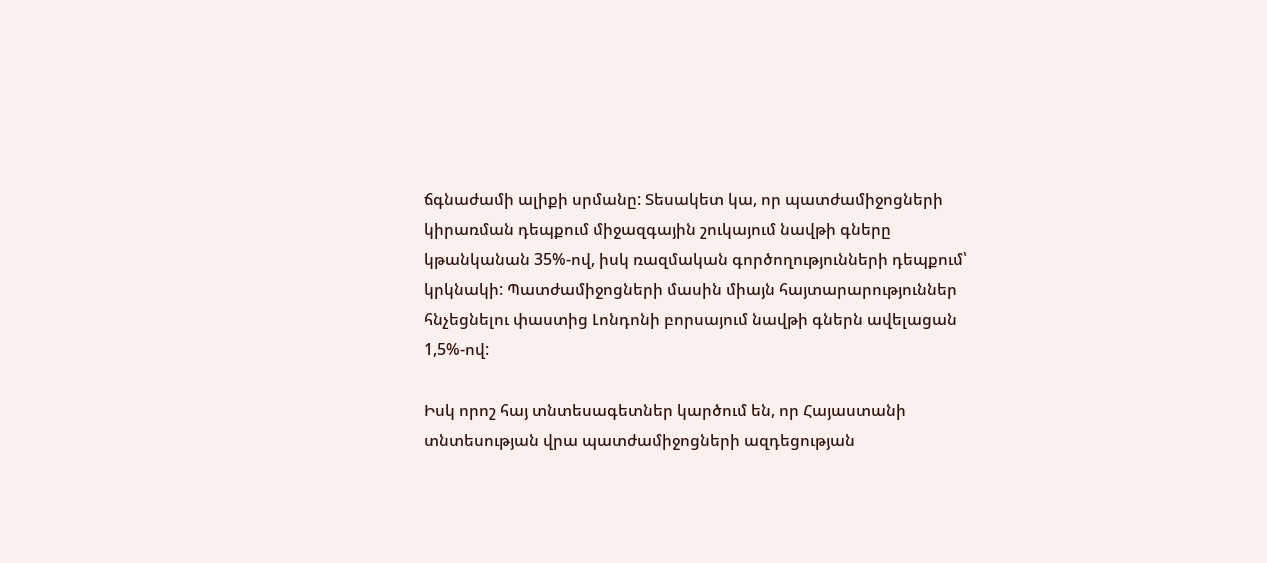ճգնաժամի ալիքի սրմանը: Տեսակետ կա, որ պատժամիջոցների կիրառման դեպքում միջազգային շուկայում նավթի գները կթանկանան 35%-ով, իսկ ռազմական գործողությունների դեպքում՝ կրկնակի: Պատժամիջոցների մասին միայն հայտարարություններ հնչեցնելու փաստից Լոնդոնի բորսայում նավթի գներն ավելացան 1,5%-ով:

Իսկ որոշ հայ տնտեսագետներ կարծում են, որ Հայաստանի տնտեսության վրա պատժամիջոցների ազդեցության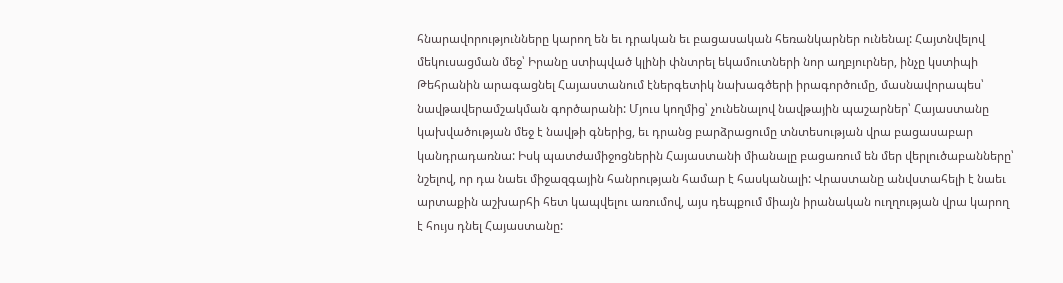հնարավորությունները կարող են եւ դրական եւ բացասական հեռանկարներ ունենալ: Հայտնվելով մեկուսացման մեջ՝ Իրանը ստիպված կլինի փնտրել եկամուտների նոր աղբյուրներ, ինչը կստիպի Թեհրանին արագացնել Հայաստանում էներգետիկ նախագծերի իրագործումը, մասնավորապես՝ նավթավերամշակման գործարանի: Մյուս կողմից՝ չունենալով նավթային պաշարներ՝ Հայաստանը կախվածության մեջ է նավթի գներից, եւ դրանց բարձրացումը տնտեսության վրա բացասաբար կանդրադառնա: Իսկ պատժամիջոցներին Հայաստանի միանալը բացառում են մեր վերլուծաբանները՝ նշելով, որ դա նաեւ միջազգային հանրության համար է հասկանալի: Վրաստանը անվստահելի է նաեւ արտաքին աշխարհի հետ կապվելու առումով, այս դեպքում միայն իրանական ուղղության վրա կարող է հույս դնել Հայաստանը: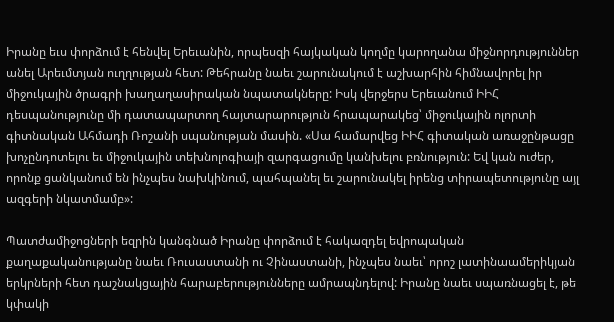Իրանը եւս փորձում է հենվել Երեւանին, որպեսզի հայկական կողմը կարողանա միջնորդություններ անել Արեւմտյան ուղղության հետ: Թեհրանը նաեւ շարունակում է աշխարհին հիմնավորել իր միջուկային ծրագրի խաղաղասիրական նպատակները: Իսկ վերջերս Երեւանում ԻԻՀ դեսպանությունը մի դատապարտող հայտարարություն հրապարակեց՝ միջուկային ոլորտի գիտնական Ահմադի Ռոշանի սպանության մասին. «Սա համարվեց ԻԻՀ գիտական առաջընթացը խոչընդոտելու եւ միջուկային տեխնոլոգիայի զարգացումը կանխելու բռնություն: Եվ կան ուժեր, որոնք ցանկանում են ինչպես նախկինում, պահպանել եւ շարունակել իրենց տիրապետությունը այլ ազգերի նկատմամբ»:

Պատժամիջոցների եզրին կանգնած Իրանը փորձում է հակազդել եվրոպական քաղաքականությանը նաեւ Ռուսաստանի ու Չինաստանի, ինչպես նաեւ՝ որոշ լատինաամերիկյան երկրների հետ դաշնակցային հարաբերությունները ամրապնդելով: Իրանը նաեւ սպառնացել է, թե կփակի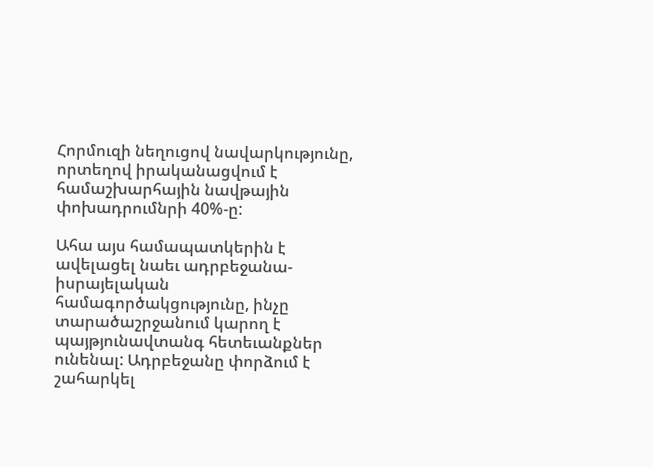Հորմուզի նեղուցով նավարկությունը, որտեղով իրականացվում է համաշխարհային նավթային փոխադրումնրի 40%-ը:

Ահա այս համապատկերին է ավելացել նաեւ ադրբեջանա-իսրայելական համագործակցությունը, ինչը տարածաշրջանում կարող է պայթյունավտանգ հետեւանքներ ունենալ: Ադրբեջանը փորձում է շահարկել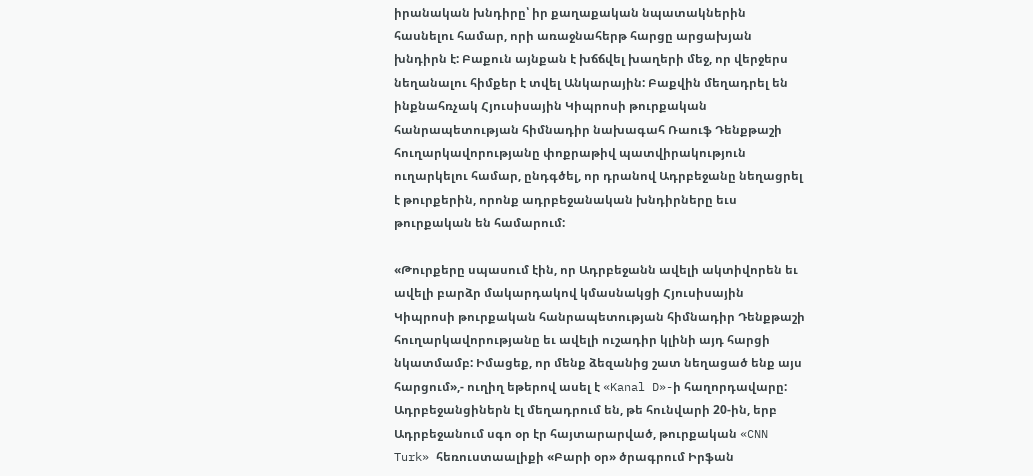իրանական խնդիրը՝ իր քաղաքական նպատակներին հասնելու համար, որի առաջնահերթ հարցը արցախյան խնդիրն է: Բաքուն այնքան է խճճվել խաղերի մեջ, որ վերջերս նեղանալու հիմքեր է տվել Անկարային: Բաքվին մեղադրել են ինքնահռչակ Հյուսիսային Կիպրոսի թուրքական հանրապետության հիմնադիր նախագահ Ռաուֆ Դենքթաշի հուղարկավորությանը փոքրաթիվ պատվիրակություն ուղարկելու համար, ընդգծել, որ դրանով Ադրբեջանը նեղացրել է թուրքերին, որոնք ադրբեջանական խնդիրները եւս թուրքական են համարում:

«Թուրքերը սպասում էին, որ Ադրբեջանն ավելի ակտիվորեն եւ ավելի բարձր մակարդակով կմասնակցի Հյուսիսային Կիպրոսի թուրքական հանրապետության հիմնադիր Դենքթաշի հուղարկավորությանը եւ ավելի ուշադիր կլինի այդ հարցի նկատմամբ: Իմացեք, որ մենք ձեզանից շատ նեղացած ենք այս հարցում»,- ուղիղ եթերով ասել է «Kanal D»-ի հաղորդավարը: Ադրբեջանցիներն էլ մեղադրում են, թե հունվարի 20-ին, երբ Ադրբեջանում սգո օր էր հայտարարված, թուրքական «CNN Turk» հեռուստաալիքի «Բարի օր» ծրագրում Իրֆան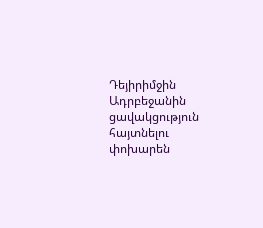Դեյիրիմջին Ադրբեջանին ցավակցություն հայտնելու փոխարեն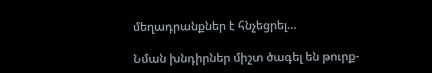մեղադրանքներ է հնչեցրել…

Նման խնդիրներ միշտ ծագել են թուրք-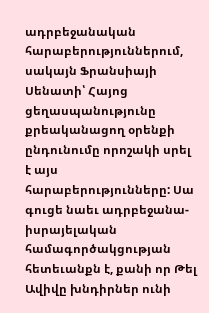ադրբեջանական հարաբերություններում, սակայն Ֆրանսիայի Սենատի՝ Հայոց ցեղասպանությունը քրեականացող օրենքի ընդունումը որոշակի սրել է այս հարաբերությունները: Սա գուցե նաեւ ադրբեջանա-իսրայելական համագործակցության հետեւանքն է, քանի որ Թել Ավիվը խնդիրներ ունի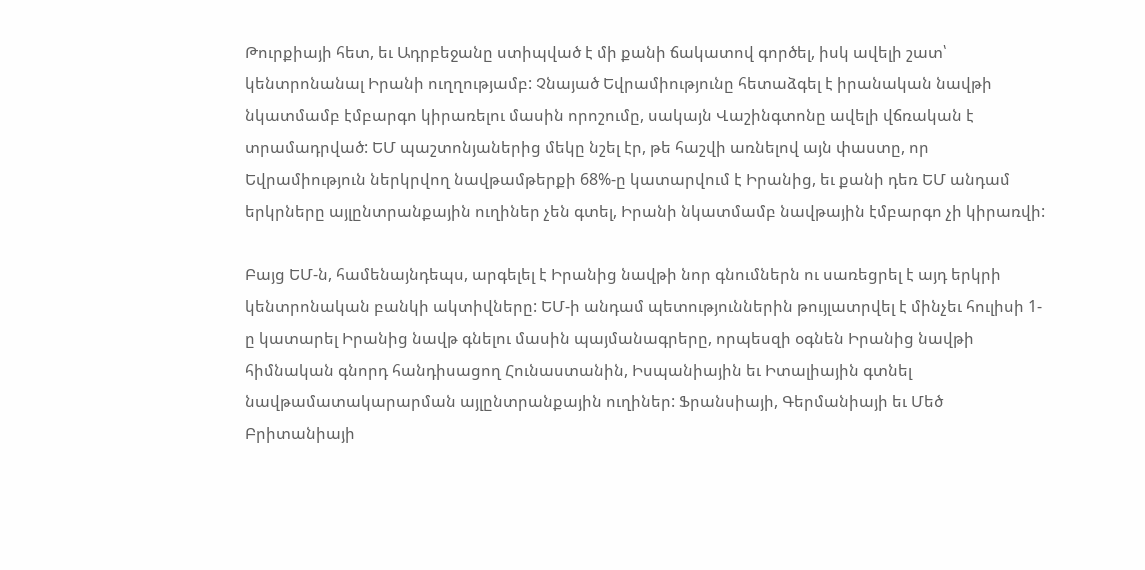Թուրքիայի հետ, եւ Ադրբեջանը ստիպված է մի քանի ճակատով գործել, իսկ ավելի շատ՝ կենտրոնանալ Իրանի ուղղությամբ: Չնայած Եվրամիությունը հետաձգել է իրանական նավթի նկատմամբ էմբարգո կիրառելու մասին որոշումը, սակայն Վաշինգտոնը ավելի վճռական է տրամադրված: ԵՄ պաշտոնյաներից մեկը նշել էր, թե հաշվի առնելով այն փաստը, որ Եվրամիություն ներկրվող նավթամթերքի 68%-ը կատարվում է Իրանից, եւ քանի դեռ ԵՄ անդամ երկրները այլընտրանքային ուղիներ չեն գտել, Իրանի նկատմամբ նավթային էմբարգո չի կիրառվի:

Բայց ԵՄ-ն, համենայնդեպս, արգելել է Իրանից նավթի նոր գնումներն ու սառեցրել է այդ երկրի կենտրոնական բանկի ակտիվները: ԵՄ-ի անդամ պետություններին թույլատրվել է մինչեւ հուլիսի 1-ը կատարել Իրանից նավթ գնելու մասին պայմանագրերը, որպեսզի օգնեն Իրանից նավթի հիմնական գնորդ հանդիսացող Հունաստանին, Իսպանիային եւ Իտալիային գտնել նավթամատակարարման այլընտրանքային ուղիներ: Ֆրանսիայի, Գերմանիայի եւ Մեծ Բրիտանիայի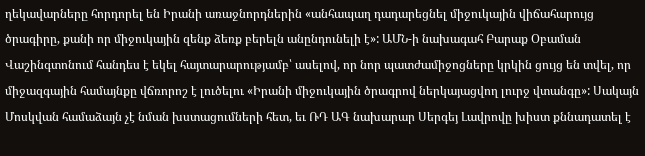ղեկավարները հորդորել են Իրանի առաջնորդներին «անհապաղ դադարեցնել միջուկային վիճահարույց ծրագիրը, քանի որ միջուկային զենք ձեռք բերելն անընդունելի է»: ԱՄՆ-ի նախագահ Բարաք Օբաման Վաշինգտոնում հանդես է եկել հայտարարությամբ՝ ասելով, որ նոր պատժամիջոցները կրկին ցույց են տվել, որ միջազգային համայնքը վճռորոշ է լուծելու «Իրանի միջուկային ծրագրով ներկայացվող լուրջ վտանգը»: Սակայն Մոսկվան համաձայն չէ նման խստացումների հետ, եւ ՌԴ ԱԳ նախարար Սերգեյ Լավրովը խիստ քննադատել է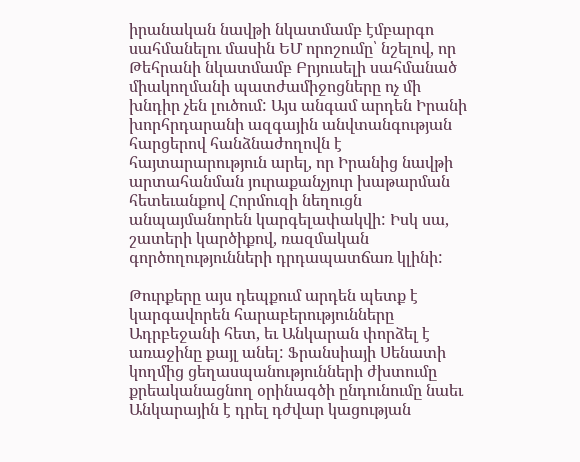իրանական նավթի նկատմամբ էմբարգո սահմանելու մասին ԵՄ որոշումը՝ նշելով, որ Թեհրանի նկատմամբ Բրյուսելի սահմանած միակողմանի պատժամիջոցները ոչ մի խնդիր չեն լուծում: Այս անգամ արդեն Իրանի խորհրդարանի ազգային անվտանգության հարցերով հանձնաժողովն է հայտարարություն արել, որ Իրանից նավթի արտահանման յուրաքանչյուր խաթարման հետեւանքով Հորմուզի նեղուցն անպայմանորեն կարգելափակվի: Իսկ սա, շատերի կարծիքով, ռազմական գործողությունների դրդապատճառ կլինի:

Թուրքերը այս դեպքում արդեն պետք է կարգավորեն հարաբերությունները Ադրբեջանի հետ, եւ Անկարան փորձել է առաջինը քայլ անել: Ֆրանսիայի Սենատի կողմից ցեղասպանությունների ժխտումը քրեականացնող օրինագծի ընդունումը նաեւ Անկարային է դրել դժվար կացության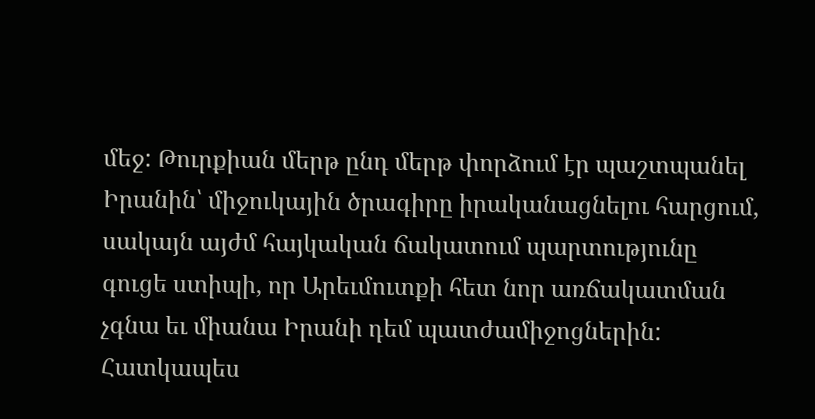մեջ: Թուրքիան մերթ ընդ մերթ փորձում էր պաշտպանել Իրանին՝ միջուկային ծրագիրը իրականացնելու հարցում, սակայն այժմ հայկական ճակատում պարտությունը գուցե ստիպի, որ Արեւմուտքի հետ նոր առճակատման չգնա եւ միանա Իրանի դեմ պատժամիջոցներին: Հատկապես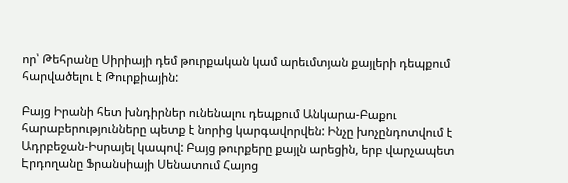որ՝ Թեհրանը Սիրիայի դեմ թուրքական կամ արեւմտյան քայլերի դեպքում հարվածելու է Թուրքիային:

Բայց Իրանի հետ խնդիրներ ունենալու դեպքում Անկարա-Բաքու հարաբերությունները պետք է նորից կարգավորվեն: Ինչը խոչընդոտվում է Ադրբեջան-Իսրայել կապով: Բայց թուրքերը քայլն արեցին, երբ վարչապետ Էրդողանը Ֆրանսիայի Սենատում Հայոց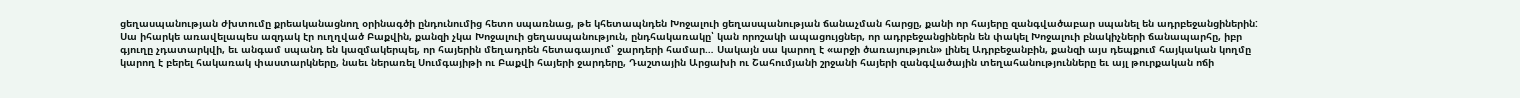ցեղասպանության ժխտումը քրեականացնող օրինագծի ընդունումից հետո սպառնաց, թե կհետապնդեն Խոջալուի ցեղասպանության ճանաչման հարցը, քանի որ հայերը զանգվածաբար սպանել են ադրբեջանցիներին: Սա իհարկե առավելապես ազդակ էր ուղղված Բաքվին, քանզի չկա Խոջալուի ցեղասպանություն, ընդհակառակը՝ կան որոշակի ապացույցներ, որ ադրբեջանցիներն են փակել Խոջալուի բնակիչների ճանապարհը, իբր գյուղը չդատարկվի, եւ անգամ սպանդ են կազմակերպել, որ հայերին մեղադրեն հետագայում՝ ջարդերի համար… Սակայն սա կարող է «արջի ծառայություն» լինել Ադրբեջանբին, քանզի այս դեպքում հայկական կողմը կարող է բերել հակառակ փաստարկները, նաեւ ներառել Սումգայիթի ու Բաքվի հայերի ջարդերը, Դաշտային Արցախի ու Շահումյանի շրջանի հայերի զանգվածային տեղահանությունները եւ այլ թուրքական ոճի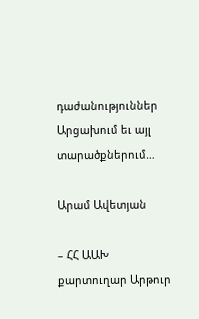դաժանություններ Արցախում եւ այլ տարածքներում…

Արամ Ավետյան

– ՀՀ ԱԱԽ քարտուղար Արթուր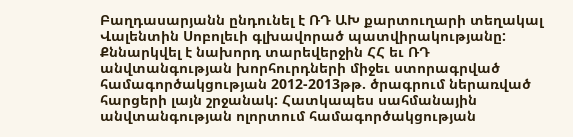Բաղդասարյանն ընդունել է ՌԴ ԱԽ քարտուղարի տեղակալ Վալենտին Սոբոլեւի գլխավորած պատվիրակությանը: Քննարկվել է նախորդ տարեվերջին ՀՀ եւ ՌԴ անվտանգության խորհուրդների միջեւ ստորագրված համագործակցության 2012-2013թթ. ծրագրում ներառված հարցերի լայն շրջանակ: Հատկապես սահմանային անվտանգության ոլորտում համագործակցության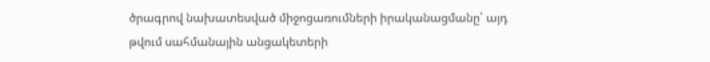ծրագրով նախատեսված միջոցառումների իրականացմանը՝ այդ թվում սահմանային անցակետերի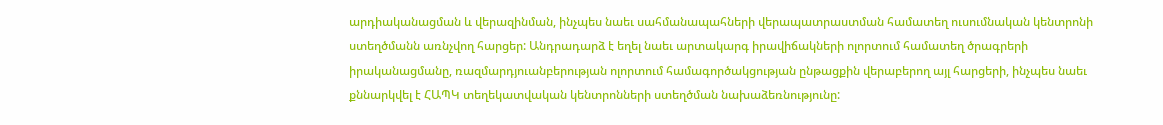արդիականացման և վերազինման, ինչպես նաեւ սահմանապահների վերապատրաստման համատեղ ուսումնական կենտրոնի ստեղծմանն առնչվող հարցեր: Անդրադարձ է եղել նաեւ արտակարգ իրավիճակների ոլորտում համատեղ ծրագրերի իրականացմանը, ռազմարդյուանբերության ոլորտում համագործակցության ընթացքին վերաբերող այլ հարցերի, ինչպես նաեւ քննարկվել է ՀԱՊԿ տեղեկատվական կենտրոնների ստեղծման նախաձեռնությունը: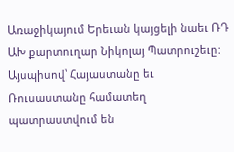Առաջիկայում Երեւան կայցելի նաեւ ՌԴ ԱԽ քարտուղար Նիկոլայ Պատրուշեւը: Այսպիսով՝ Հայաստանը եւ Ռուսաստանը համատեղ պատրաստվում են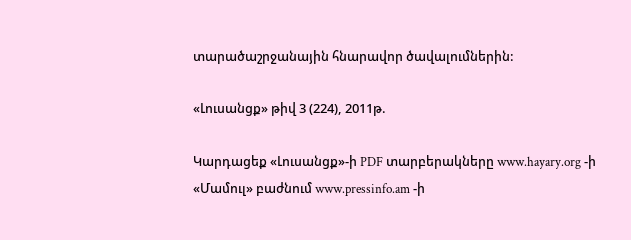տարածաշրջանային հնարավոր ծավալումներին:

«Լուսանցք» թիվ 3 (224), 2011թ.

Կարդացեք «Լուսանցք»-ի PDF տարբերակները www.hayary.org -ի «Մամուլ» բաժնում www.pressinfo.am -ի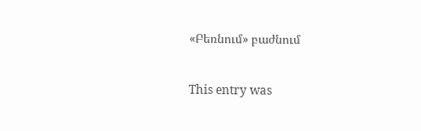«Բեռնում» բաժնում

This entry was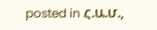posted in Հ.Ա.Մ.,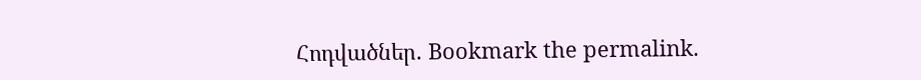Հոդվածներ. Bookmark the permalink.